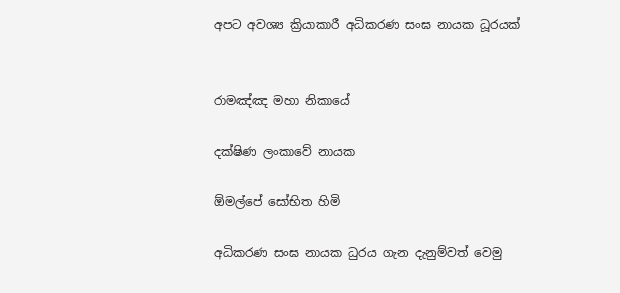අපට අවශ්‍ය ක්‍රියාකාරී අධිකරණ සංඝ නායක ධූරයක්


රාමඤ්ඤ මහා නිකායේ

දක්ෂිණ ලංකාවේ නායක

ඕමල්පේ සෝභිත හිමි

අධිකරණ සංඝ නායක ධුරය ගැන දැනුම්වත් වෙමු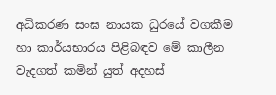අධිකරණ සංඝ නායක ධුරයේ වගකීම හා කාර්යභාරය පිළිබඳව මේ කාලීන වැදගත් කමින් යුත් අදහස්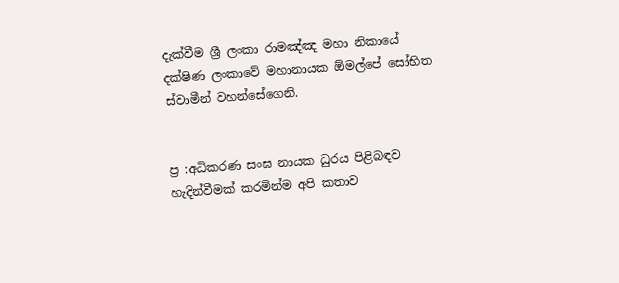දැක්වීම ශ්‍රී ලංකා රාමඤ්ඤ මහා නිකායේ දක්ෂිණ ලංකාවේ මහානායක ඕමල්පේ සෝභිත ස්වාමීන් වහන්සේගෙනි.


ප්‍ර :අධිකරණ සංඝ නායක ධුරය පිළිබඳව හැදින්වීමක් කරමින්ම අපි කතාව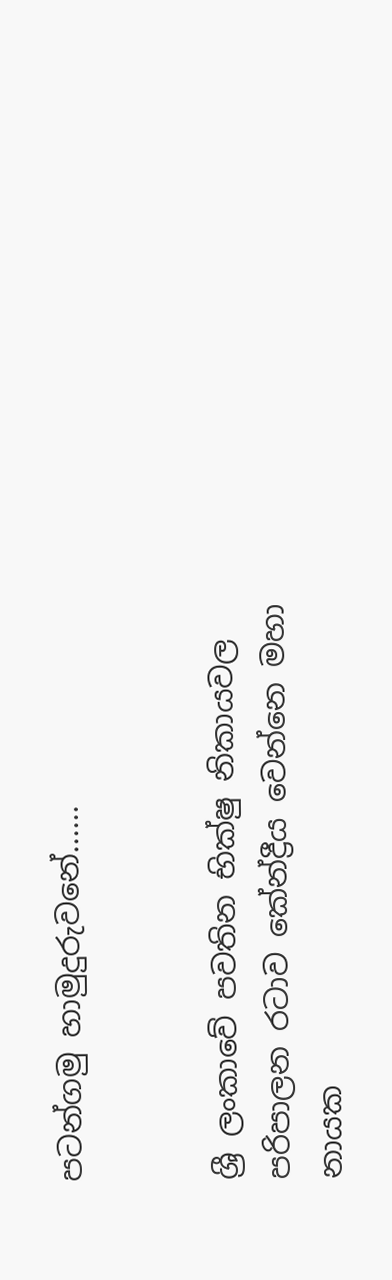පටන්ගමු හාමුදුරුවනේ......


ශ්‍රී ලංකාවේ පවතින භික්ෂු නිකායවල පරිපාලන රටාව කේන්ද්‍රීය වෙන්නෙ මහා නායක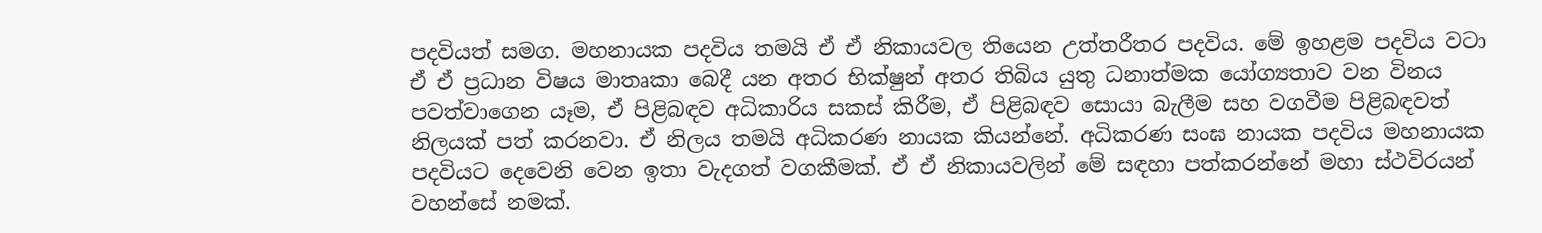පදවියත් සමග. මහනායක පදවිය තමයි ඒ ඒ නිකායවල තියෙන උත්තරීතර පදවිය. මේ ඉහළම පදවිය වටා ඒ ඒ ප්‍රධාන විෂය මාතෘකා බෙදී යන අතර භික්ෂුන් අතර තිබිය යුතු ධනාත්මක යෝග්‍යතාව වන විනය පවත්වාගෙන යෑම, ඒ පිළිබඳව අධිකාරිය සකස් කිරීම, ඒ පිළිබඳව සොයා බැලීම සහ වගවීම පිළිබඳවත් නිලයක් පත් කරනවා. ඒ නිලය තමයි අධිකරණ නායක කියන්නේ. අධිකරණ සංඝ නායක පදවිය මහනායක පදවියට දෙවෙනි වෙන ඉතා වැදගත් වගකීමක්. ඒ ඒ නිකායවලින් මේ සඳහා පත්කරන්නේ මහා ස්ථවිරයන් වහන්සේ නමක්.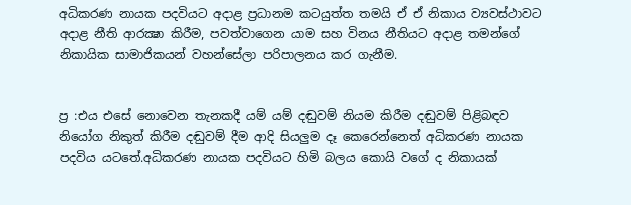අධිකරණ නායක පදවියට අදාළ ප්‍රධානම කටයුත්ත තමයි ඒ ඒ නිකාය ව්‍යවස්ථාවට අදාළ නීති ආරක්‍ෂා කිරීම, පවත්වාගෙන යාම සහ විනය නීතියට අදාළ තමන්ගේ නිකායික සාමාජිකයන් වහන්සේලා පරිපාලනය කර ගැනීම.


ප්‍ර :එය එසේ නොවෙන තැනකදී යම් යම් දඬුවම් නියම කිරීම දඬුවම් පිළිබඳව නියෝග නිකුත් කිරීම දඬුවම් දීම ආදි සියලුම දෑ කෙරෙන්නෙත් අධිකරණ නායක පදවිය යටතේ.අධිකරණ නායක පදවියට හිමි බලය කොයි වගේ ද නිකායක්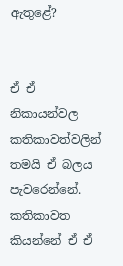ඇතුළේ?


ඒ ඒ නිකායන්වල කතිකාවත්වලින් තමයි ඒ බලය පැවරෙන්නේ. කතිකාවත කියන්නේ ඒ ඒ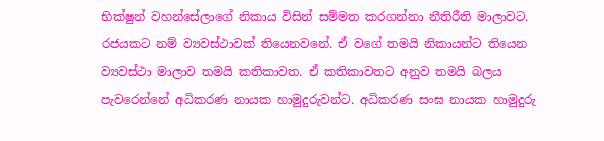භික්ෂුන් වහන්සේලාගේ නිකාය විසින් සම්මත කරගන්නා නීතිරීති මාලාවට. රජයකට නම් ව්‍යවස්ථාවක් තියෙනවනේ. ඒ වගේ තමයි නිකායන්ට තියෙන ව්‍යවස්ථා මාලාව තමයි කතිකාවත. ඒ කතිකාවතට අනුව තමයි බලය පැවරෙන්නේ අධිකරණ නායක හාමුදුරුවන්ට. අධිකරණ සංඝ නායක හාමුදුරු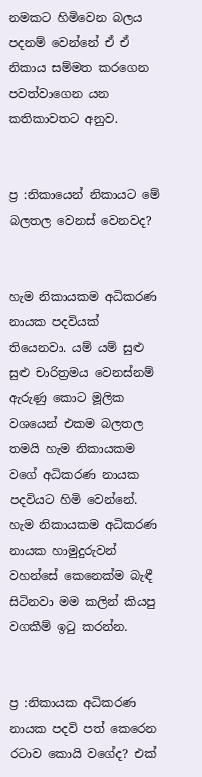නමකට හිමිවෙන බලය පදනම් වෙන්නේ ඒ ඒ නිකාය සම්මත කරගෙන පවත්වාගෙන යන කතිකාවතට අනුව.


ප්‍ර :නිකායෙන් නිකායට මේ බලතල වෙනස් වෙනවද?


හැම නිකායකම අධිකරණ නායක පදවියක් තියෙනවා. යම් යම් සුළු සුළු චාරිත්‍රමය වෙනස්නම් ඇරුණු කොට මූලික වශයෙන් එකම බලතල තමයි හැම නිකායකම වගේ අධිකරණ නායක පදවියට හිමි වෙන්නේ. හැම නිකායකම අධිකරණ නායක හාමුදුරුවන් වහන්සේ කෙනෙක්ම බැඳී සිටිනවා මම කලින් කියපු වගකීම් ඉටු කරන්න.


ප්‍ර :නිකායක අධිකරණ නායක පදවි පත් කෙරෙන රටාව කොයි වගේද? එක්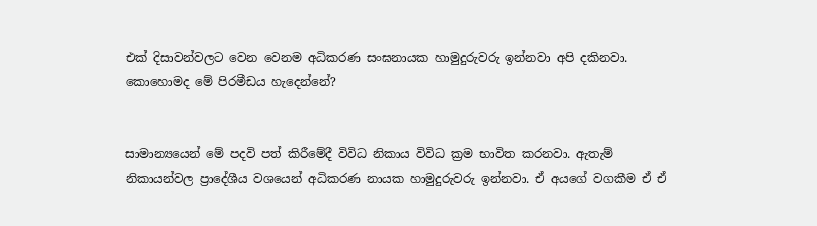එක් දිසාවන්වලට වෙන වෙනම අධිකරණ සංඝනායක හාමුදුරුවරු ඉන්නවා අපි දකිනවා. කොහොමද මේ පිරමීඩය හැදෙන්නේ?


සාමාන්‍යයෙන් මේ පදවි පත් කිරීමේදී විවිධ නිකාය විවිධ ක්‍රම භාවිත කරනවා. ඇතැම් නිකායන්වල ප්‍රාදේශීය වශයෙන් අධිකරණ නායක හාමුදුරුවරු ඉන්නවා. ඒ අයගේ වගකීම ඒ ඒ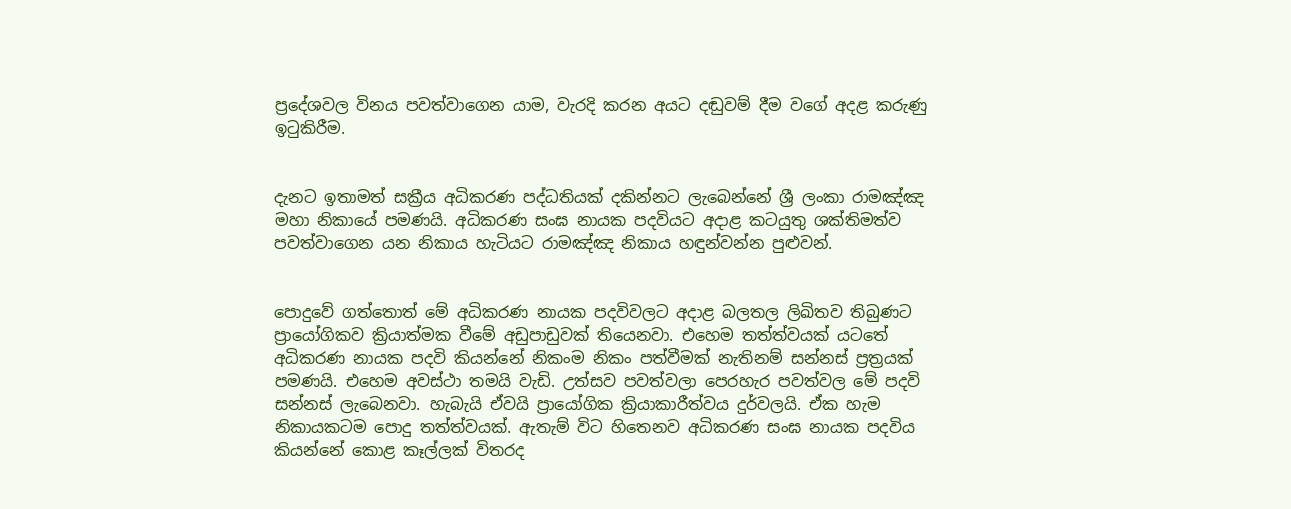ප්‍රදේශවල විනය පවත්වාගෙන යාම, වැරදි කරන අයට දඬුවම් දීම වගේ අදළ කරුණු ඉටුකිරීම.


දැනට ඉතාමත් සක්‍රීය අධිකරණ පද්ධතියක් දකින්නට ලැබෙන්නේ ශ්‍රී ලංකා රාමඤ්ඤ මහා නිකායේ පමණයි. අධිකරණ සංඝ නායක පදවියට අදාළ කටයුතු ශක්තිමත්ව පවත්වාගෙන යන නිකාය හැටියට රාමඤ්ඤ නිකාය හඳුන්වන්න පුළුවන්.


පොදුවේ ගත්තොත් මේ අධිකරණ නායක පදවිවලට අදාළ බලතල ලිඛිතව තිබුණට ප්‍රායෝගිකව ක්‍රියාත්මක වීමේ අඩුපාඩුවක් තියෙනවා. එහෙම තත්ත්වයක් යටතේ අධිකරණ නායක පදවි කියන්නේ නිකංම නිකං පත්වීමක් නැතිනම් සන්නස් ප්‍රත්‍රයක් පමණයි. එහෙම අවස්ථා තමයි වැඩි. උත්සව පවත්වලා පෙරහැර පවත්වල මේ පදවි සන්නස් ලැබෙනවා. හැබැයි ඒවයි ප්‍රායෝගික ක්‍රියාකාරීත්වය දුර්වලයි. ඒක හැම නිකායකටම පොදු තත්ත්වයක්. ඇතැම් විට හිතෙනව අධිකරණ සංඝ නායක පදවිය කියන්නේ කොළ කෑල්ලක් විතරද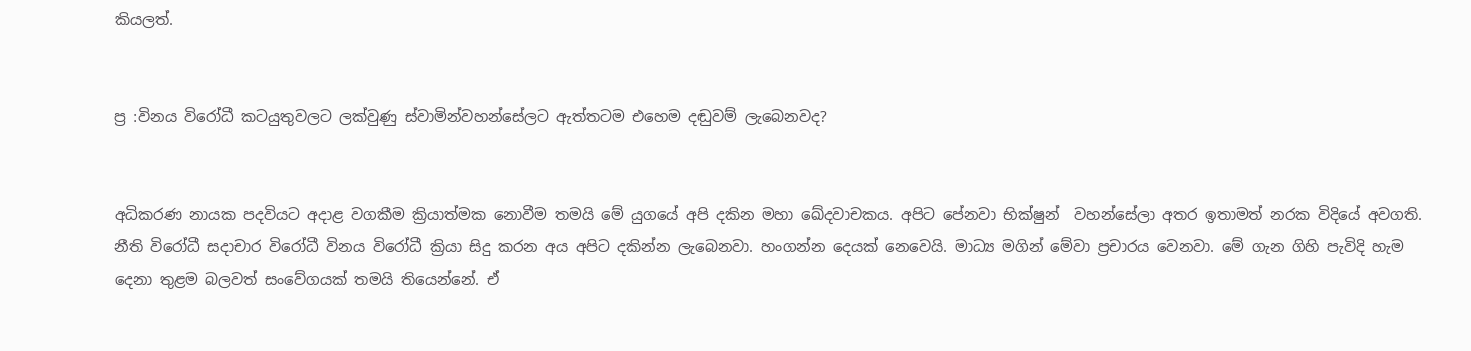කියලත්.


ප්‍ර :විනය විරෝධී කටයුතුවලට ලක්වුණු ස්වාමින්වහන්සේලට ඇත්තටම එහෙම දඬුවම් ලැබෙනවද?


අධිකරණ නායක පදවියට අදාළ වගකීම ක්‍රියාත්මක නොවීම තමයි මේ යුගයේ අපි දකින මහා ඛේදවාචකය. අපිට පේනවා භික්ෂුන්  වහන්සේලා අතර ඉතාමත් නරක විදියේ අවගති. නීති විරෝධී සදාචාර විරෝධී විනය විරෝධී ක්‍රියා සිදු කරන අය අපිට දකින්න ලැබෙනවා. හංගන්න දෙයක් නෙවෙයි. මාධ්‍ය මගින් මේවා ප්‍රචාරය වෙනවා. මේ ගැන ගිහි පැවිදි හැම දෙනා තුළම බලවත් සංවේගයක් තමයි තියෙන්නේ. ඒ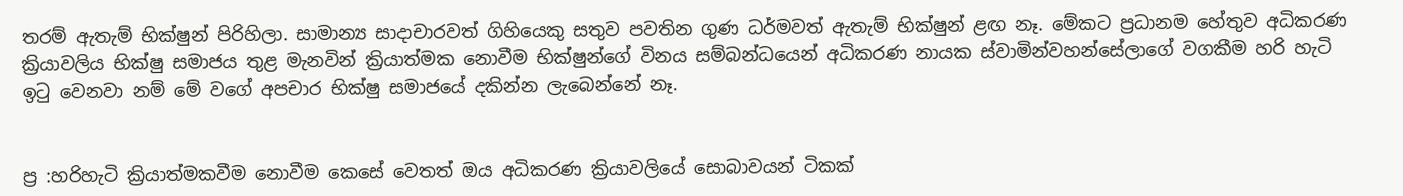තරම් ඇතැම් භික්ෂුන් පිරිහිලා. සාමාන්‍ය සාදාචාරවත් ගිහියෙකු සතුව පවතින ගුණ ධර්මවත් ඇතැම් භික්ෂුන් ළඟ නෑ. මේකට ප්‍රධානම හේතුව අධිකරණ ක්‍රියාවලිය භික්ෂු සමාජය තුළ මැනවින් ක්‍රියාත්මක නොවීම භික්ෂුන්ගේ විනය සම්බන්ධයෙන් අධිකරණ නායක ස්වාමින්වහන්සේලාගේ වගකීම හරි හැටි ඉටු වෙනවා නම් මේ වගේ අපචාර භික්ෂු සමාජයේ දකින්න ලැබෙන්නේ නෑ.


ප්‍ර :හරිහැටි ක්‍රියාත්මකවීම නොවීම කෙසේ වෙතත් ඔය අධිකරණ ක්‍රියාවලියේ සොබාවයන් ටිකක්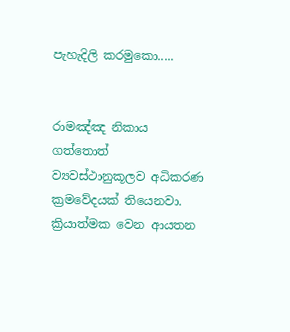පැහැදිලි කරමුකො.....


රාමඤ්ඤ නිකාය ගත්තොත් ව්‍යවස්ථානුකූලව අධිකරණ ක්‍රමවේදයක් තියෙනවා. ක්‍රියාත්මක වෙන ආයතන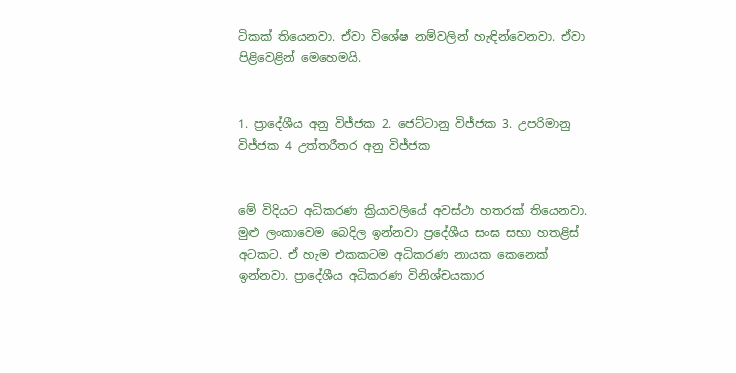ටිකක් තියෙනවා. ඒවා විශේෂ නම්වලින් හැඳින්වෙනවා. ඒවා පිළිවෙළින් මෙහෙමයි.


1. ප්‍රාදේශීය අනු විජ්ජක 2. ජෙට්ටානු විජ්ජක 3. උපරිමානු විජ්ජක 4 උත්තරීතර අනු විජ්ජක


මේ විදියට අධිකරණ ක්‍රියාවලියේ අවස්ථා හතරක් තියෙනවා. මුළු ලංකාවෙම බෙදිල ඉන්නවා ප්‍රදේශීය සංඝ සභා හතළිස් අටකට. ඒ හැම එකකටම අධිකරණ නායක කෙනෙක් ඉන්නවා. ප්‍රාදේශීය අධිකරණ විනිශ්චයකාර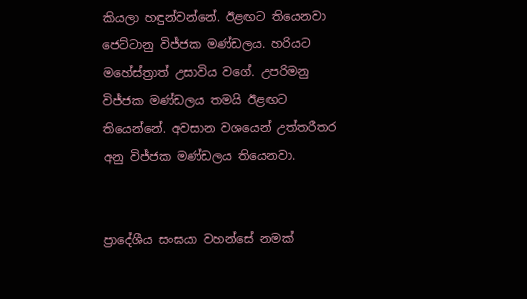කියලා හඳුන්වන්නේ. ඊළඟට තියෙනවා ජෙට්ටානු විජ්ජක මණ්ඩලය. හරියට මහේස්ත්‍රාත් උසාවිය වගේ. උපරිමනු විජ්ජක මණ්ඩලය තමයි ඊළඟට තියෙන්නේ. අවසාන වශයෙන් උත්තරීතර අනු විජ්ජක මණ්ඩලය තියෙනවා.


ප්‍රාදේශීය සංඝයා වහන්සේ නමක්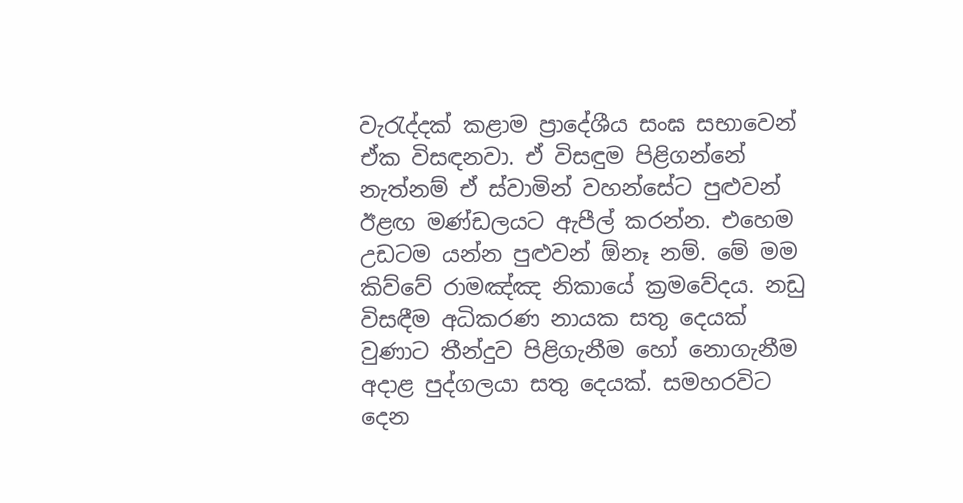වැරැද්දක් කළාම ප්‍රාදේශීය සංඝ සභාවෙන් ඒක විසඳනවා. ඒ විසඳුම පිළිගන්නේ නැත්නම් ඒ ස්වාමින් වහන්සේට පුළුවන් ඊළඟ මණ්ඩලයට ඇපීල් කරන්න. එහෙම උඩටම යන්න පුළුවන් ඕනෑ නම්. මේ මම කිව්වේ රාමඤ්ඤ නිකායේ ක්‍රමවේදය. නඩු විසඳීම අධිකරණ නායක සතු දෙයක් වුණාට තීන්දුව පිළිගැනීම හෝ නොගැනීම අදාළ පුද්ගලයා සතු දෙයක්. සමහරවිට දෙන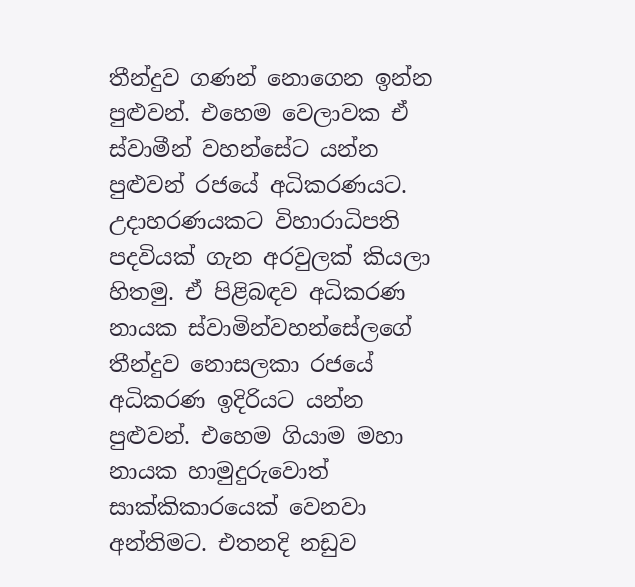තීන්දුව ගණන් නොගෙන ඉන්න පුළුවන්. එහෙම වෙලාවක ඒ ස්වාමීන් වහන්සේට යන්න පුළුවන් රජයේ අධිකරණයට. උදාහරණයකට විහාරාධිපති පදවියක් ගැන අරවුලක් කියලා හිතමු. ඒ පිළිබඳව අධිකරණ නායක ස්වාමින්වහන්සේලගේ තීන්දුව නොසලකා රජයේ අධිකරණ ඉදිරියට යන්න පුළුවන්. එහෙම ගියාම මහා නායක හාමුදුරුවොත් සාක්කිකාරයෙක් වෙනවා අන්තිමට. එතනදි නඩුව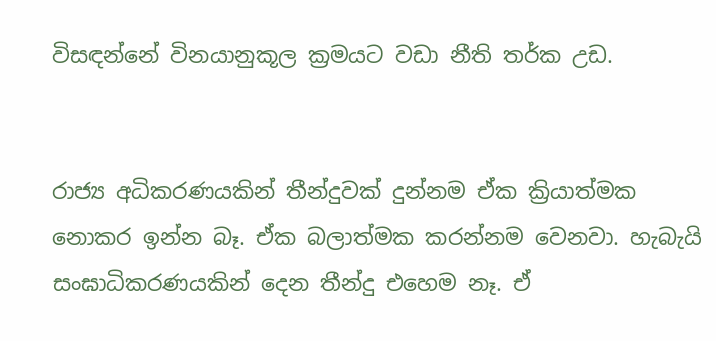විසඳන්නේ විනයානුකූල ක්‍රමයට වඩා නීති තර්ක උඩ.


රාජ්‍ය අධිකරණයකින් තීන්දුවක් දුන්නම ඒක ක්‍රියාත්මක නොකර ඉන්න බෑ. ඒක බලාත්මක කරන්නම වෙනවා. හැබැයි සංඝාධිකරණයකින් දෙන තීන්දු එහෙම නෑ. ඒ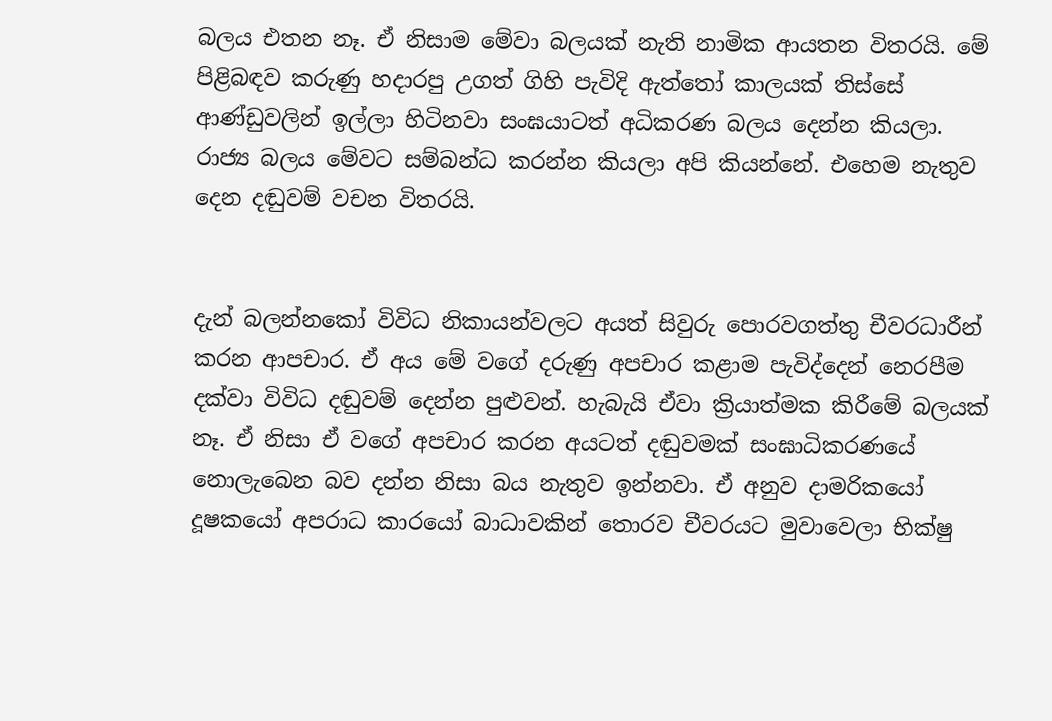බලය එතන නෑ. ඒ නිසාම මේවා බලයක් නැති නාමික ආයතන විතරයි. මේ පිළිබඳව කරුණු හදාරපු උගත් ගිහි පැවිදි ඇත්තෝ කාලයක් තිස්සේ ආණ්ඩුවලින් ඉල්ලා හිටිනවා සංඝයාටත් අධිකරණ බලය දෙන්න කියලා. රාජ්‍ය බලය මේවට සම්බන්ධ කරන්න කියලා අපි කියන්නේ. එහෙම නැතුව දෙන දඬුවම් වචන විතරයි.


දැන් බලන්නකෝ විවිධ නිකායන්වලට අයත් සිවුරු පොරවගත්තු චීවරධාරීන් කරන ආපචාර. ඒ අය මේ වගේ දරුණු අපචාර කළාම පැවිද්දෙන් නෙරපීම දක්වා විවිධ දඬුවම් දෙන්න පුළුවන්. හැබැයි ඒවා ක්‍රියාත්මක කිරීමේ බලයක් නෑ. ඒ නිසා ඒ වගේ අපචාර කරන අයටත් දඬුවමක් සංඝාධිකරණයේ නොලැබෙන බව දන්න නිසා බය නැතුව ඉන්නවා. ඒ අනුව දාමරිකයෝ දූෂකයෝ අපරාධ කාරයෝ බාධාවකින් තොරව චීවරයට මුවාවෙලා භික්ෂු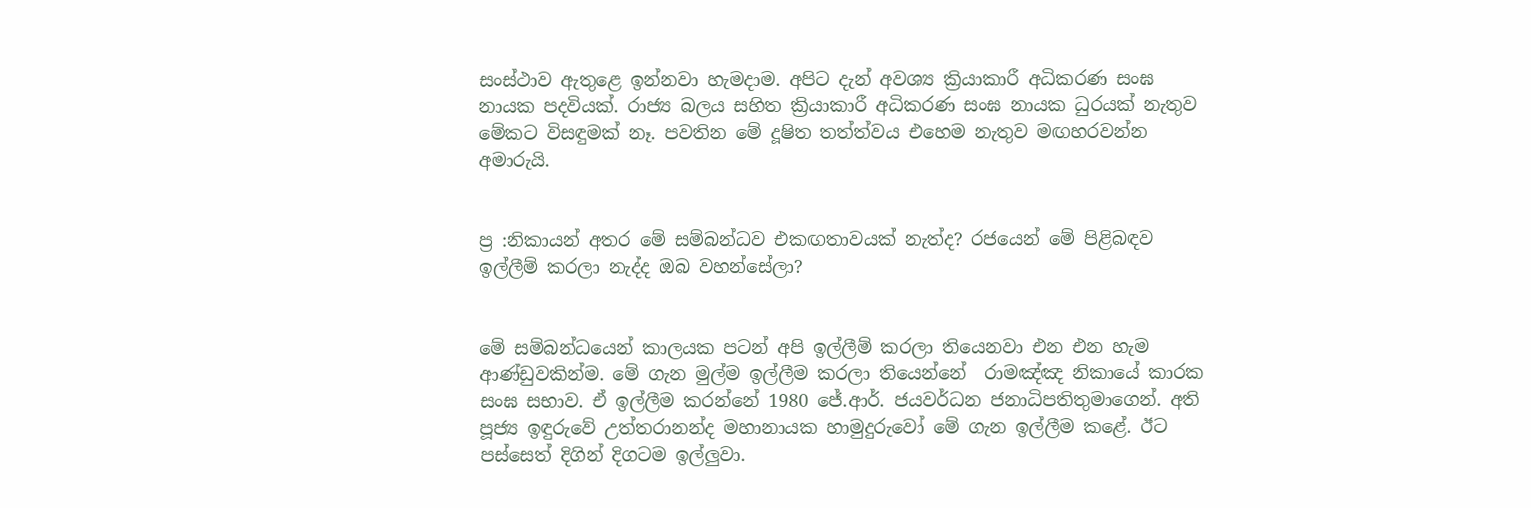සංස්ථාව ඇතුළෙ ඉන්නවා හැමදාම. අපිට දැන් අවශ්‍ය ක්‍රියාකාරී අධිකරණ සංඝ නායක පදවියක්. රාජ්‍ය බලය සහිත ක්‍රියාකාරී අධිකරණ සංඝ නායක ධුරයක් නැතුව මේකට විසඳුමක් නෑ. පවතින මේ දූෂිත තත්ත්වය එහෙම නැතුව මඟහරවන්න අමාරුයි.


ප්‍ර :නිකායන් අතර මේ සම්බන්ධව එකඟතාවයක් නැත්ද? රජයෙන් මේ පිළිබඳව ඉල්ලීම් කරලා නැද්ද ඔබ වහන්සේලා?


මේ සම්බන්ධයෙන් කාලයක පටන් අපි ඉල්ලීම් කරලා තියෙනවා එන එන හැම ආණ්ඩුවකින්ම. මේ ගැන මුල්ම ඉල්ලීම කරලා තියෙන්නේ  රාමඤ්ඤ නිකායේ කාරක සංඝ සභාව. ඒ ඉල්ලීම කරන්නේ 1980 ජේ.ආර්. ජයවර්ධන ජනාධිපතිතුමාගෙන්. අති පූජ්‍ය ඉඳුරුවේ උත්තරානන්ද මහානායක හාමුදුරුවෝ මේ ගැන ඉල්ලීම කළේ. ඊට පස්සෙත් දිගින් දිගටම ඉල්ලුවා.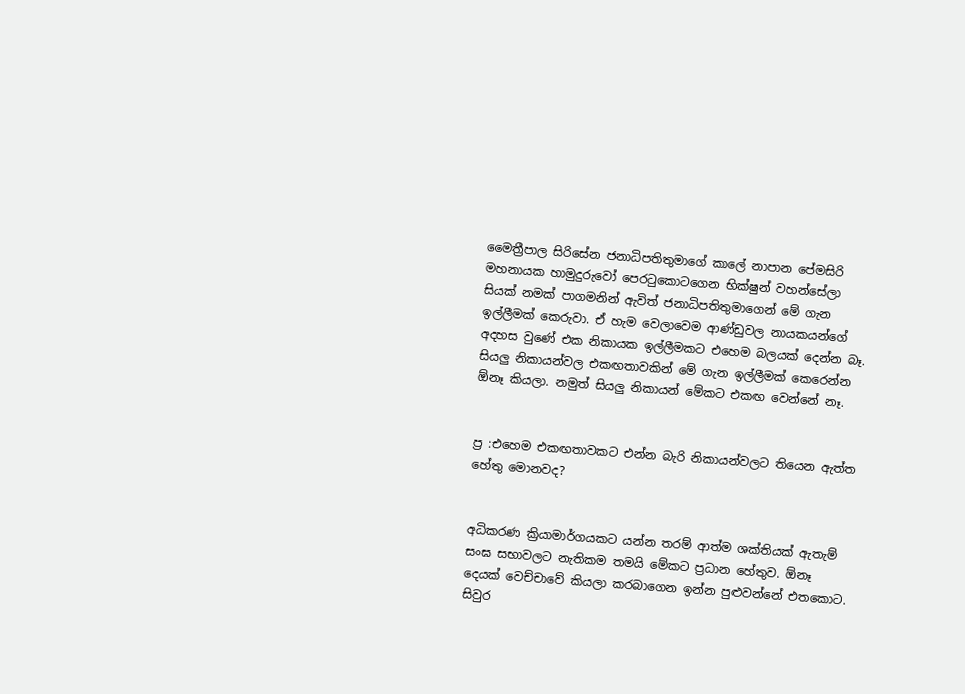මෛත්‍රීපාල සිරිසේන ජනාධිපතිතුමාගේ කාලේ නාපාන පේ‍මසිරි මහනායක හාමුදුරුවෝ පෙරටුකොටගෙන භික්ෂුන් වහන්සේලා සියක් නමක් පාගමනින් ඇවිත් ජනාධිපතිතුමාගෙන් මේ ගැන ඉල්ලීමක් කෙරුවා. ඒ හැම වෙලාවෙම ආණ්ඩුවල නායකයන්ගේ අදහස වුණේ එක නිකායක ඉල්ලීමකට එහෙම බලයක් දෙන්න බෑ. සියලු නිකායන්වල එකඟතාවකින් මේ ගැන ඉල්ලීමක් කෙරෙන්න ඕනෑ කියලා. නමුත් සියලු නිකායන් මේකට එකඟ වෙන්නේ නෑ.


ප්‍ර :එහෙම එකඟතාවකට එන්න බැරි නිකායන්වලට තියෙන ඇත්ත හේතු මොනවද?


අධිකරණ ක්‍රියාමාර්ගයකට යන්න තරම් ආත්ම ශක්තියක් ඇතැම් සංඝ සභාවලට නැතිකම තමයි මේකට ප්‍රධාන හේතුව. ඕනෑ දෙයක් වෙච්චාවේ කියලා කරබාගෙන ඉන්න පුළුවන්නේ එතකොට. සිවුර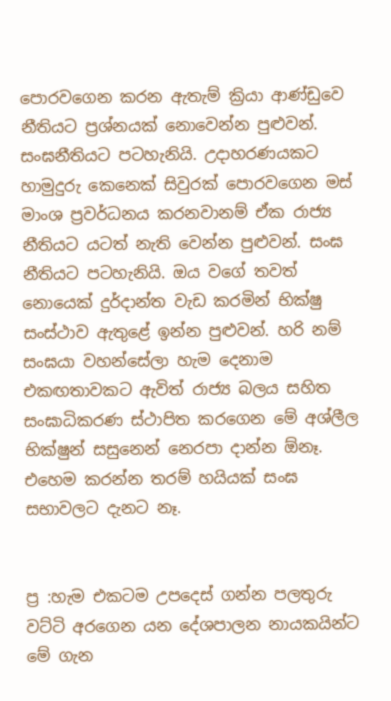පොරවගෙන කරන ඇතැම් ක්‍රියා ආණ්ඩුවෙ නීතියට ප්‍රශ්නයක් නොවෙන්න පුළුවන්. සංඝනීතියට පටහැනියි. උදාහරණයකට හාමුදුරු කෙනෙක් සිවුරක් පොරවගෙන මස් මාංශ ප්‍රවර්ධනය කරනවානම් ඒක රාජ්‍ය නීතියට යටත් නැති වෙන්න පුළුවන්. සංඝ නීතියට පටහැනියි. ඔය වගේ තවත් නොයෙක් දුර්දාන්ත වැඩ කරමින් භික්ෂු සංස්ථාව ඇතුළේ ඉන්න පුළුවන්. හරි නම් සංඝයා වහන්සේලා හැම දෙනාම එකඟතාවකට ඇවිත් රාජ්‍ය බලය සහිත සංඝාධිකරණ ස්ථාපිත කරගෙන මේ අශ්ලීල භික්ෂුන් සසුනෙන් නෙරපා දාන්න ඕනෑ. එහෙම කරන්න තරම් හයියක් සංඝ සභාවලට දැනට නෑ.


ප්‍ර :හැම එකටම උපදෙස් ගන්න පලතුරු වට්ටි අරගෙන යන දේශපාලන නායකයින්ට මේ ගැන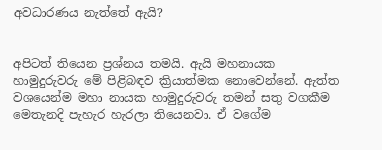අවධාරණය නැත්තේ ඇයි?


අපිටත් තියෙන ප්‍රශ්නය තමයි. ඇයි මහනායක හාමුදුරුවරු මේ පිළිබඳව ක්‍රියාත්මක නොවෙන්නේ. ඇත්ත වශයෙන්ම මහා නායක හාමුදුරුවරු තමන් සතු වගකීම මෙතැනදි පැහැර හැරලා තියෙනවා. ඒ වගේම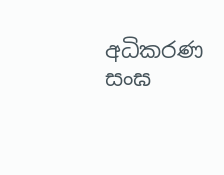අධිකරණ සංඝ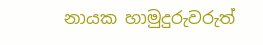නායක හාමුදුරුවරුත්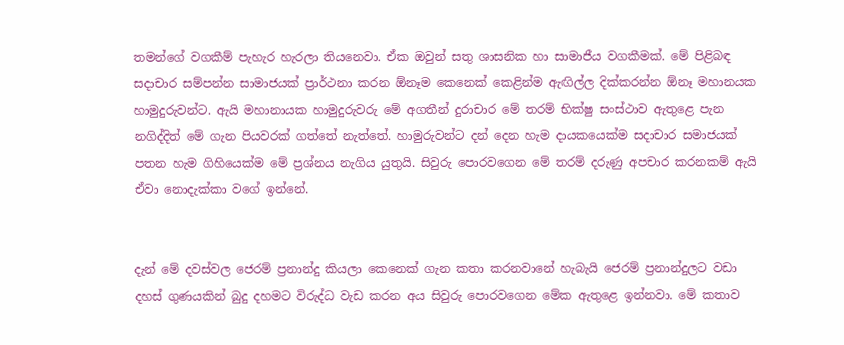තමන්ගේ වගකීම් පැහැර හැරලා තියනෙවා. ඒක ඔවුන් සතු ශාසනික හා සාමාජීය වගකීමක්. මේ පිළිබඳ සදාචාර සම්පන්න සාමාජයක් ප්‍රාර්ථනා කරන ඕනෑම කෙනෙක් කෙළින්ම ඇඟිල්ල දික්කරන්න ඕනෑ මහානයක හාමුදුරුවන්ට. ඇයි මහානායක හාමුදුරුවරු මේ අගතීන් දුරාචාර මේ තරම් භික්ෂු සංස්ථාව ඇතුළෙ පැන නගිද්දිත් මේ ගැන පියවරක් ගත්තේ නැත්තේ. හාමුරුවන්ට දන් දෙන හැම දායකයෙක්ම සදාචාර සමාජයක් පතන හැම ගිහියෙක්ම මේ ප්‍රශ්නය නැගිය යුතුයි. සිවුරු පොරවගෙන මේ තරම් දරුණු අපචාර කරනකම් ඇයි ඒවා නොදැක්කා වගේ ඉන්නේ.


දැන් මේ දවස්වල ජෙරම් ප්‍රනාන්දු කියලා කෙනෙක් ගැන කතා කරනවානේ හැබැයි ජෙරම් ප්‍රනාන්දුලට වඩා දහස් ගුණයකින් බුදු දහමට විරුද්ධ වැඩ කරන අය සිවුරු පොරවගෙන මේක ඇතුළෙ ඉන්නවා. මේ කතාව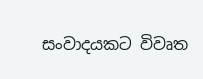සංවාදයකට විවෘත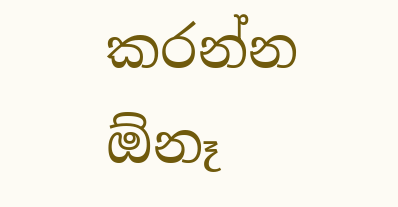කරන්න ඕනෑ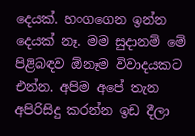දෙයක්. හංගගෙන ඉන්න දෙයක් නෑ. මම සුදානම් මේ පිළිබඳව ඕනෑම විවාදයකට එන්න. අපිම අපේ තැන අපිරිසිදු කරන්න ඉඩ දීලා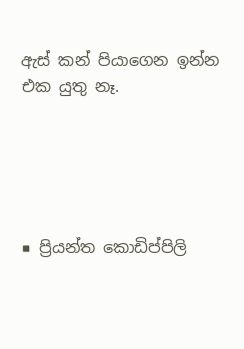ඇස් කන් පියාගෙන ඉන්න එක යුතු නෑ.





■ ප්‍රියන්ත කොඩිප්පිලි